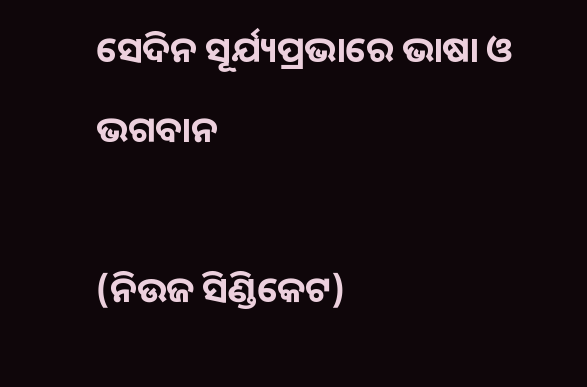ସେଦିନ ସୂର୍ଯ୍ୟପ୍ରଭାରେ ଭାଷା ଓ ଭଗବାନ

(ନିଉଜ ସିଣ୍ଡିକେଟ)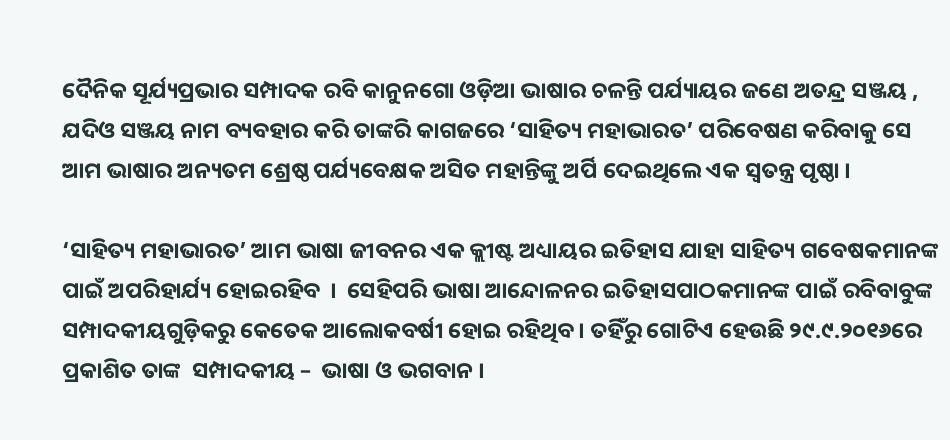ଦୈନିକ ସୂର୍ଯ୍ୟପ୍ରଭାର ସମ୍ପାଦକ ରବି କାନୁନଗୋ ଓଡ଼ିଆ ଭାଷାର ଚଳନ୍ତି ପର୍ଯ୍ୟାୟର ଜଣେ ଅତନ୍ଦ୍ର ସଞ୍ଜୟ , ଯଦିଓ ସଞ୍ଜୟ ନାମ ବ୍ୟବହାର କରି ତାଙ୍କରି କାଗଜରେ ‘ସାହିତ୍ୟ ମହାଭାରତ’ ପରିବେଷଣ କରିବାକୁ ସେ ଆମ ଭାଷାର ଅନ୍ୟତମ ଶ୍ରେଷ୍ଠ ପର୍ଯ୍ୟବେକ୍ଷକ ଅସିତ ମହାନ୍ତିଙ୍କୁ ଅର୍ପି ଦେଇଥିଲେ ଏକ ସ୍ଵତନ୍ତ୍ର ପୃଷ୍ଠା ।

‘ସାହିତ୍ୟ ମହାଭାରତ’ ଆମ ଭାଷା ଜୀବନର ଏକ କ୍ଲୀଷ୍ଟ ଅଧ୍ୟାୟର ଇତିହାସ ଯାହା ସାହିତ୍ୟ ଗବେଷକମାନଙ୍କ ପାଇଁ ଅପରିହାର୍ଯ୍ୟ ହୋଇରହିବ  ।  ସେହିପରି ଭାଷା ଆନ୍ଦୋଳନର ଇତିହାସପାଠକମାନଙ୍କ ପାଇଁ ରବିବାବୁଙ୍କ ସମ୍ପାଦକୀୟଗୁଡ଼ିକରୁ କେତେକ ଆଲୋକବର୍ଷୀ ହୋଇ ରହିଥିବ । ତହିଁରୁ ଗୋଟିଏ ହେଉଛି ୨୯.୯.୨୦୧୬ରେ ପ୍ରକାଶିତ ତାଙ୍କ  ସମ୍ପାଦକୀୟ –  ଭାଷା ଓ ଭଗବାନ ।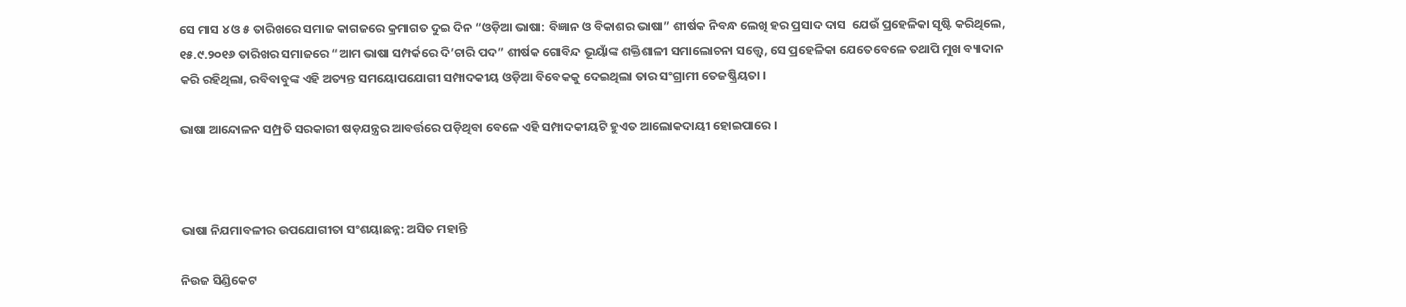ସେ ମାସ ୪ ଓ ୫ ତାରିଖରେ ସମାଜ କାଗଜରେ କ୍ରମାଗତ ଦୁଇ ଦିନ “ଓଡ଼ିଆ ଭାଷା: ବିଜ୍ଞାନ ଓ ବିକାଶର ଭାଷା” ଶୀର୍ଷକ ନିବନ୍ଧ ଲେଖି ହର ପ୍ରସାଦ ଦାସ  ଯେଉଁ ପ୍ରହେଳିକା ସୃଷ୍ଟି କରିଥିଲେ, ୧୫.୯.୨୦୧୬ ତାରିଖର ସମାଜରେ “ଆମ ଭାଷା ସମ୍ପର୍କରେ ଦି’ଚାରି ପଦ” ଶୀର୍ଷକ ଗୋବିନ୍ଦ ଭୂୟାଁଙ୍କ ଶକ୍ତିଶାଳୀ ସମାଲୋଚନା ସତ୍ତ୍ୱେ, ସେ ପ୍ରହେଳିକା ଯେତେବେଳେ ତଥାପି ମୁଖ ବ୍ୟାଦାନ କରି ରହିଥିଲା, ରବିବାବୁଙ୍କ ଏହି ଅତ୍ୟନ୍ତ ସମୟୋପଯୋଗୀ ସମ୍ପାଦକୀୟ ଓଡ଼ିଆ ବିବେକକୁ ଦେଇଥିଲା ତାର ସଂଗ୍ରାମୀ ତେଜଷ୍କ୍ରିୟତା ।

ଭାଷା ଆନ୍ଦୋଳନ ସମ୍ପ୍ରତି ସରକାରୀ ଷଡ଼ଯନ୍ତ୍ରର ଆବର୍ତ୍ତରେ ପଡ଼ିଥିବା ବେଳେ ଏହି ସମ୍ପାଦକୀୟଟି ହୁଏତ ଆଲୋକଦାୟୀ ହୋଇପାରେ ।



ଭାଷା ନିଯମାବଳୀର ଉପଯୋଗୀତା ସଂଶୟାଛନ୍ନ: ଅସିତ ମହାନ୍ତି

ନିଉଜ ସିଣ୍ଡିକେଟ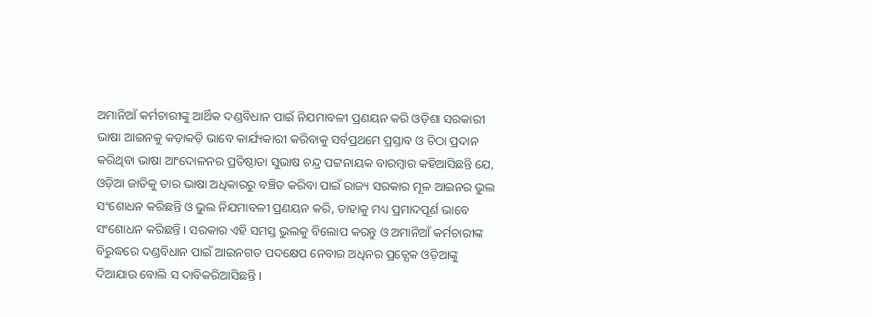ଅମାନିଆଁ କର୍ମଚାରୀଙ୍କୁ ଆର୍ଥିକ ଦଣ୍ଡବିଧାନ ପାଇଁ ନିଯମାବଳୀ ପ୍ରଣୟନ କରି ଓଡ଼ିଶା ସରକାରୀ ଭାଷା ଆଇନକୁ କଡ଼ାକଡ଼ି ଭାବେ କାର୍ଯ୍ୟକାରୀ କରିବାକୁ ସର୍ବପ୍ରଥମେ ପ୍ରସ୍ତାବ ଓ ଚିଠା ପ୍ରଦାନ କରିଥିବା ଭାଷା ଆଂଦୋଳନର ପ୍ରତିଷ୍ଠାତା ସୁଭାଷ ଚନ୍ଦ୍ର ପଟ୍ଟନାୟକ ବାରମ୍ବାର କହିଆସିଛନ୍ତି ଯେ, ଓଡ଼ିଆ ଜାତିକୁ ତାର ଭାଷା ଅଧିକାରରୁ ବଞ୍ଚିତ କରିବା ପାଇଁ ରାଜ୍ୟ ସରକାର ମୂଳ ଆଇନର ଭୁଲ ସଂଶୋଧନ କରିଛନ୍ତି ଓ ଭୁଲ ନିଯମାବଳୀ ପ୍ରଣୟନ କରି, ତାହାକୁ ମଧ୍ୟ ପ୍ରମାଦପୂର୍ଣ ଭାବେ ସଂଶୋଧନ କରିଛନ୍ତି । ସରକାର ଏହି ସମସ୍ତ ଭୁଲକୁ ବିଲୋପ କରନ୍ତୁ ଓ ଅମାନିଆଁ କର୍ମଚାରୀଙ୍କ ବିରୁଦ୍ଧରେ ଦଣ୍ଡବିଧାନ ପାଇଁ ଆଇନଗତ ପଦକ୍ଷେପ ନେବାର ଅଧିନର ପ୍ରତ୍ଯେକ ଓଡ଼ିଆଙ୍କୁ ଦିଆଯାଉ ବୋଲି ସ ଦାବିକରିଆସିଛନ୍ତି ।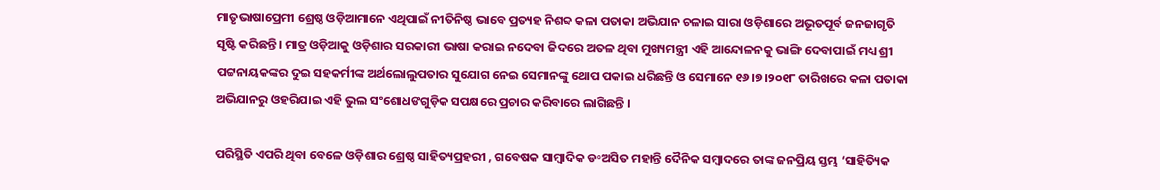ମାତୃଭାଷାପ୍ରେମୀ ଶ୍ରେଷ୍ଠ ଓଡ଼ିଆମାନେ ଏଥିପାଇଁ ନୀତିନିଷ୍ଠ ଭାବେ ପ୍ରତ୍ୟହ ନିଶବ୍ଦ କଳା ପତାକା ଅଭିଯାନ ଚଳାଇ ସାରା ଓଡ଼ିଶାରେ ଅଭୂତପୂର୍ବ ଜନଜାଗୃତି ସୃଷ୍ଟି କରିଛନ୍ତି । ମାତ୍ର ଓଡ଼ିଆକୁ ଓଡ଼ିଶାର ସରକାରୀ ଭାଷା କରାଇ ନଦେବା ଜିଦରେ ଅତଳ ଥିବା ମୁଖ୍ୟମନ୍ତ୍ରୀ ଏହି ଆନ୍ଦୋଳନକୁ ଭାଙ୍ଗି ଦେବାପାଇଁ ମଧ୍ୟ ଶ୍ରୀ ପଟ୍ଟନାୟକଙ୍କର ଦୁଇ ସହକର୍ମୀଙ୍କ ଅର୍ଥଲୋଲୁପତାର ସୁଯୋଗ ନେଇ ସେମାନଙ୍କୁ ଥୋପ ପକାଇ ଧରିଛନ୍ତି ଓ ସେମାନେ ୧୬।୭।୨୦୧୮ ତାରିଖରେ କଳା ପତାକା ଅଭିଯାନରୁ ଓହରିଯାଇ ଏହି ଭୁଲ ସଂଶୋଧଙଗୁଡ଼ିକ ସପକ୍ଷରେ ପ୍ରଚାର କରିବାରେ ଲାଗିଛନ୍ତି ।

ପରିସ୍ଥିତି ଏପରି ଥିବା ବେଳେ ଓଡ଼ିଶାର ଶ୍ରେଷ୍ଠ ସାହିତ୍ୟପ୍ରହରୀ , ଗବେଷକ ସାମ୍ବାଦିକ ଡ॰ଅସିତ ମହାନ୍ତି ଦୈନିକ ସମ୍ବାଦରେ ତାଙ୍କ ଜନପ୍ରିୟ ସ୍ତମ୍ଭ ‘ସାହିତ୍ୟିକ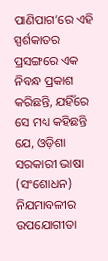ପାଣିପାଗ’ରେ ଏହି ସ୍ପର୍ଶକାତର ପ୍ରସଙ୍ଗରେ ଏକ ନିବନ୍ଧ ପ୍ରକାଶ କରିଛନ୍ତି, ଯହିଁରେ ସେ ମଧ୍ୟ କହିଛନ୍ତି ଯେ, ଓଡ଼ିଶା ସରକାରୀ ଭାଷା (ସଂଶୋଧନ) ନିଯମାବଳୀର ଉପଯୋଗୀତା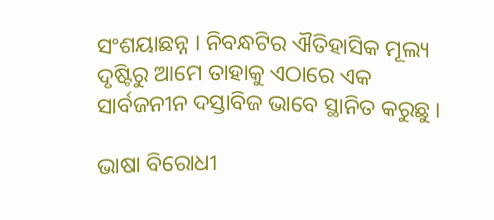ସଂଶୟାଛନ୍ନ । ନିବନ୍ଧଟିର ଐତିହାସିକ ମୂଲ୍ୟ ଦୃଷ୍ଟିରୁ ଆମେ ତାହାକୁ ଏଠାରେ ଏକ ସାର୍ବଜନୀନ ଦସ୍ତାବିଜ ଭାବେ ସ୍ଥାନିତ କରୁଛୁ ।

ଭାଷା ବିରୋଧୀ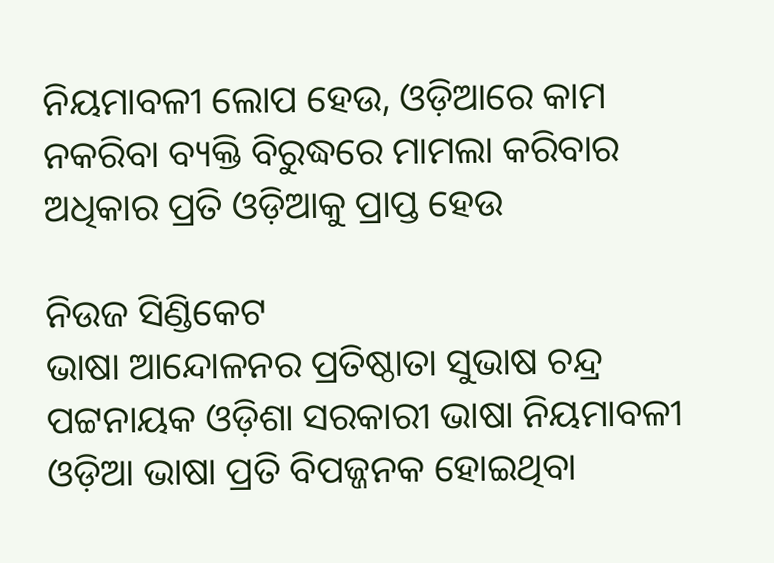ନିୟମାବଳୀ ଲୋପ ହେଉ, ଓଡ଼ିଆରେ କାମ ନକରିବା ବ୍ୟକ୍ତି ବିରୁଦ୍ଧରେ ମାମଲା କରିବାର ଅଧିକାର ପ୍ରତି ଓଡ଼ିଆକୁ ପ୍ରାପ୍ତ ହେଉ

ନିଉଜ ସିଣ୍ଡିକେଟ
ଭାଷା ଆନ୍ଦୋଳନର ପ୍ରତିଷ୍ଠାତା ସୁଭାଷ ଚନ୍ଦ୍ର ପଟ୍ଟନାୟକ ଓଡ଼ିଶା ସରକାରୀ ଭାଷା ନିୟମାବଳୀ ଓଡ଼ିଆ ଭାଷା ପ୍ରତି ବିପଜ୍ଜନକ ହୋଇଥିବା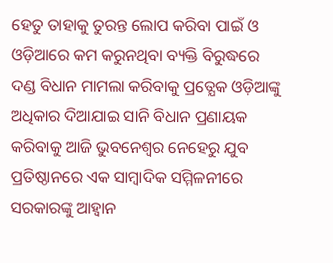ହେତୁ ତାହାକୁ ତୁରନ୍ତ ଲୋପ କରିବା ପାଇଁ ଓ ଓଡ଼ିଆରେ କମ କରୁନଥିବା ବ୍ୟକ୍ତି ବିରୁଦ୍ଧରେ ଦଣ୍ଡ ବିଧାନ ମାମଲା କରିବାକୁ ପ୍ରତ୍ଯେକ ଓଡ଼ିଆଙ୍କୁ ଅଧିକାର ଦିଆଯାଇ ସାନି ବିଧାନ ପ୍ରଣାୟକ କରିବାକୁ ଆଜି ଭୁବନେଶ୍ବର ନେହେରୁ ଯୁବ ପ୍ରତିଷ୍ଠାନରେ ଏକ ସାମ୍ବାଦିକ ସମ୍ମିଳନୀରେ ସରକାରଙ୍କୁ ଆହ୍ଵାନ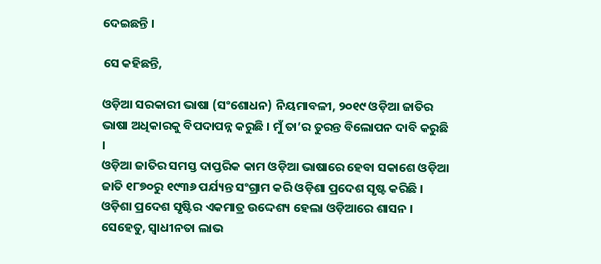ଦେଇଛନ୍ତି ।

ସେ କହିଛନ୍ତି,

ଓଡ଼ିଆ ସରକାରୀ ଭାଷା (ସଂଶୋଧନ) ନିୟମାବଳୀ, ୨୦୧୯ ଓଡ଼ିଆ ଜାତିର ଭାଷା ଅଧିକାରକୁ ବିପଦାପନ୍ନ କରୁଛି । ମୁଁ ତା’ର ତୁରନ୍ତ ବିଲୋପନ ଦାବି କରୁଛି ।
ଓଡ଼ିଆ ଜାତିର ସମସ୍ତ ଦାପ୍ତରିକ କାମ ଓଡ଼ିଆ ଭାଷାରେ ହେବା ସକାଶେ ଓଡ଼ିଆ ଜାତି ୧୮୭୦ରୁ ୧୯୩୬ ପର୍ଯ୍ୟନ୍ତ ସଂଗ୍ରାମ କରି ଓଡ଼ିଶା ପ୍ରଦେଶ ସୃଷ୍ଟ କରିଛି । ଓଡ଼ିଶା ପ୍ରଦେଶ ସୃଷ୍ଟିର ଏକମାତ୍ର ଉଦ୍ଦେଶ୍ୟ ହେଲା ଓଡ଼ିଆରେ ଶାସନ ।
ସେହେତୁ, ସ୍ଵାଧୀନତା ଲାଭ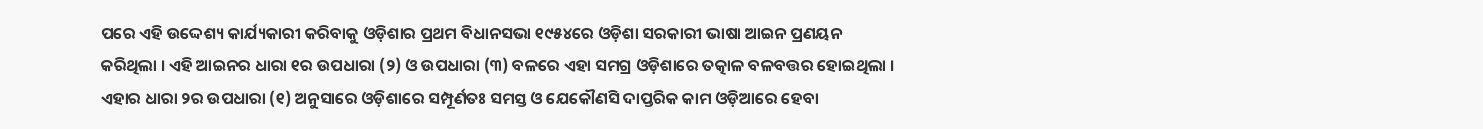ପରେ ଏହି ଉଦ୍ଦେଶ୍ୟ କାର୍ଯ୍ୟକାରୀ କରିବାକୁ ଓଡ଼ିଶାର ପ୍ରଥମ ବିଧାନସଭା ୧୯୫୪ରେ ଓଡ଼ିଶା ସରକାରୀ ଭାଷା ଆଇନ ପ୍ରଣୟନ କରିଥିଲା । ଏହି ଆଇନର ଧାରା ୧ର ଉପଧାରା (୨) ଓ ଉପଧାରା (୩) ବଳରେ ଏହା ସମଗ୍ର ଓଡ଼ିଶାରେ ତତ୍କାଳ ବଳବତ୍ତର ହୋଇଥିଲା । ଏହାର ଧାରା ୨ର ଉପଧାରା (୧) ଅନୁସାରେ ଓଡ଼ିଶାରେ ସମ୍ପୂର୍ଣତଃ ସମସ୍ତ ଓ ଯେକୌଣସି ଦାପ୍ତରିକ କାମ ଓଡ଼ିଆରେ ହେବା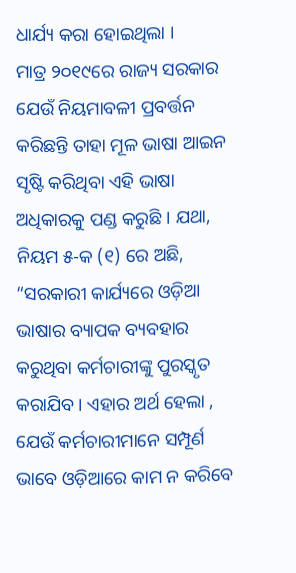ଧାର୍ଯ୍ୟ କରା ହୋଇଥିଲା ।
ମାତ୍ର ୨୦୧୯ରେ ରାଜ୍ୟ ସରକାର ଯେଉଁ ନିୟମାବଳୀ ପ୍ରବର୍ତ୍ତନ କରିଛନ୍ତି ତାହା ମୂଳ ଭାଷା ଆଇନ ସୃଷ୍ଟି କରିଥିବା ଏହି ଭାଷା ଅଧିକାରକୁ ପଣ୍ଡ କରୁଛି । ଯଥା, ନିୟମ ୫-କ (୧) ରେ ଅଛି, “ସରକାରୀ କାର୍ଯ୍ୟରେ ଓଡ଼ିଆ ଭାଷାର ବ୍ୟାପକ ବ୍ୟବହାର କରୁଥିବା କର୍ମଚାରୀଙ୍କୁ ପୁରସ୍କୃତ କରାଯିବ । ଏହାର ଅର୍ଥ ହେଲା , ଯେଉଁ କର୍ମଚାରୀମାନେ ସମ୍ପୂର୍ଣ ଭାବେ ଓଡ଼ିଆରେ କାମ ନ କରିବେ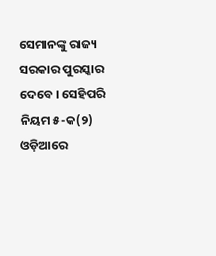ସେମାନଙ୍କୁ ରାଜ୍ୟ ସରକାର ପୁରସ୍କାର ଦେବେ । ସେହିପରି ନିୟମ ୫-କ(୨) ଓଡ଼ିଆରେ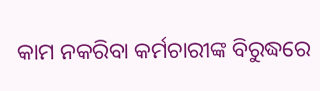କାମ ନକରିବା କର୍ମଚାରୀଙ୍କ ବିରୁଦ୍ଧରେ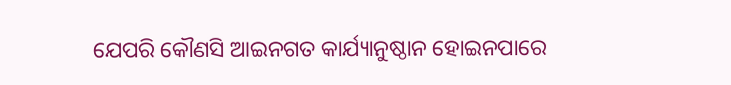ଯେପରି କୌଣସି ଆଇନଗତ କାର୍ଯ୍ୟାନୁଷ୍ଠାନ ହୋଇନପାରେ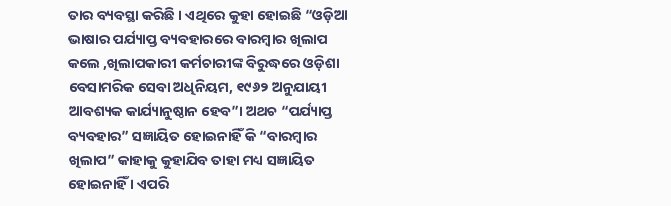ତାର ବ୍ୟବସ୍ଥା କରିଛି । ଏଥିରେ କୁହା ହୋଇଛି “ଓଡ଼ିଆ ଭାଷାର ପର୍ଯ୍ୟାପ୍ତ ବ୍ୟବହାରରେ ବାରମ୍ବାର ଖିଲାପ କଲେ ,ଖିଲାପକାରୀ କର୍ମଚାରୀଙ୍କ ବିରୁଦ୍ଧରେ ଓଡ଼ିଶା ବେସାମରିକ ସେବା ଅଧିନିୟମ, ୧୯୬୨ ଅନୁଯାୟୀ ଆବଶ୍ୟକ କାର୍ଯ୍ୟାନୁଷ୍ଠାନ ହେବ”। ଅଥଚ “ପର୍ଯ୍ୟାପ୍ତ ବ୍ୟବହାର” ସଜ୍ଞାୟିତ ହୋଇନାହିଁ କି “ବାରମ୍ବାର ଖିଲାପ” କାହାକୁ କୁହାଯିବ ତାହା ମଧ୍ୟ ସଜ୍ଞାୟିତ ହୋଇନାହିଁ । ଏପରି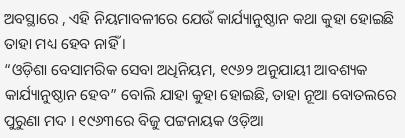ଅବସ୍ଥାରେ , ଏହି ନିୟମାବଳୀରେ ଯେଉଁ କାର୍ଯ୍ୟାନୁଷ୍ଠାନ କଥା କୁହା ହୋଇଛି ତାହା ମଧ୍ୟ ହେବ ନାହିଁ ।
“ଓଡ଼ିଶା ବେସାମରିକ ସେବା ଅଧିନିୟମ, ୧୯୬୨ ଅନୁଯାୟୀ ଆବଶ୍ୟକ କାର୍ଯ୍ୟାନୁଷ୍ଠାନ ହେବ” ବୋଲି ଯାହା କୁହା ହୋଇଛି, ତାହା ନୂଆ ବୋତଲରେ ପୁରୁଣା ମଦ । ୧୯୬୩ରେ ବିଜୁ ପଟ୍ଟନାୟକ ଓଡ଼ିଆ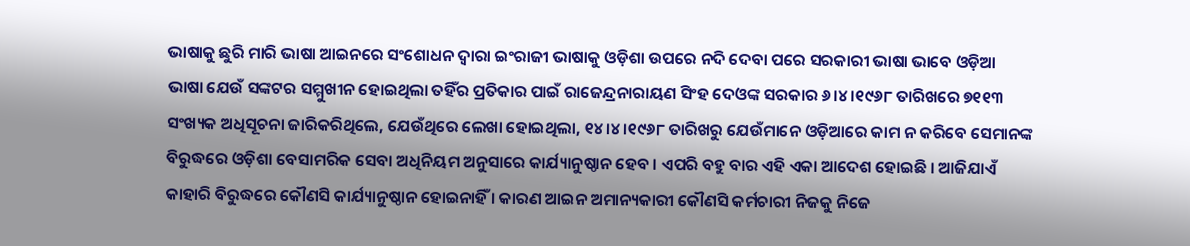ଭାଷାକୁ ଛୁରି ମାରି ଭାଷା ଆଇନରେ ସଂଶୋଧନ ଦ୍ଵାରା ଇଂରାଜୀ ଭାଷାକୁ ଓଡ଼ିଶା ଉପରେ ନଦି ଦେବା ପରେ ସରକାରୀ ଭାଷା ଭାବେ ଓଡ଼ିଆ ଭାଷା ଯେଉଁ ସଙ୍କଟର ସମ୍ମୁଖୀନ ହୋଇଥିଲା ତହିଁର ପ୍ରତିକାର ପାଇଁ ରାଜେନ୍ଦ୍ରନାରାୟଣ ସିଂହ ଦେଓଙ୍କ ସରକାର ୬।୪।୧୯୬୮ ତାରିଖରେ ୭୧୧୩ ସଂଖ୍ୟକ ଅଧିସୂଚନା ଜାରିକରିଥିଲେ, ଯେଉଁଥିରେ ଲେଖା ହୋଇଥିଲା, ୧୪।୪।୧୯୬୮ ତାରିଖରୁ ଯେଉଁମାନେ ଓଡ଼ିଆରେ କାମ ନ କରିବେ ସେମାନଙ୍କ ବିରୁଦ୍ଧରେ ଓଡ଼ିଶା ବେସାମରିକ ସେବା ଅଧିନିୟମ ଅନୁସାରେ କାର୍ଯ୍ୟାନୁଷ୍ଠାନ ହେବ । ଏପରି ବହୁ ବାର ଏହି ଏକା ଆଦେଶ ହୋଇଛି । ଆଜିଯାଏଁ କାହାରି ବିରୁଦ୍ଧରେ କୌଣସି କାର୍ଯ୍ୟାନୁଷ୍ଠାନ ହୋଇନାହିଁ । କାରଣ ଆଇନ ଅମାନ୍ୟକାରୀ କୌଣସି କର୍ମଚାରୀ ନିଜକୁ ନିଜେ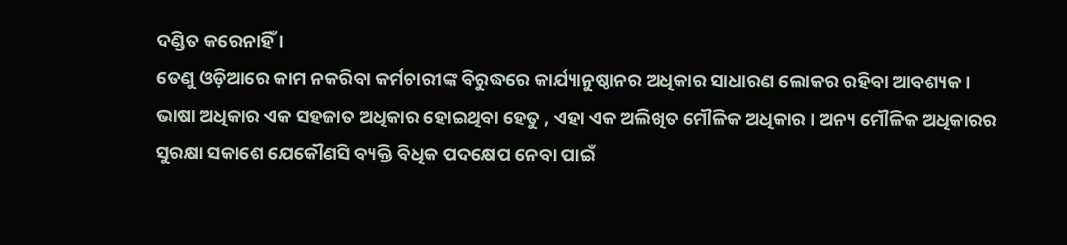ଦଣ୍ଡିତ କରେନାହିଁ ।
ତେଣୁ ଓଡ଼ିଆରେ କାମ ନକରିବା କର୍ମଚାରୀଙ୍କ ବିରୁଦ୍ଧରେ କାର୍ଯ୍ୟାନୁଷ୍ଠାନର ଅଧିକାର ସାଧାରଣ ଲୋକର ରହିବା ଆବଶ୍ୟକ । ଭାଷା ଅଧିକାର ଏକ ସହଜାତ ଅଧିକାର ହୋଇଥିବା ହେତୁ , ଏହା ଏକ ଅଲିଖିତ ମୌଳିକ ଅଧିକାର । ଅନ୍ୟ ମୌଳିକ ଅଧିକାରର ସୁରକ୍ଷା ସକାଶେ ଯେକୌଣସି ବ୍ୟକ୍ତି ବିଧିକ ପଦକ୍ଷେପ ନେବା ପାଇଁ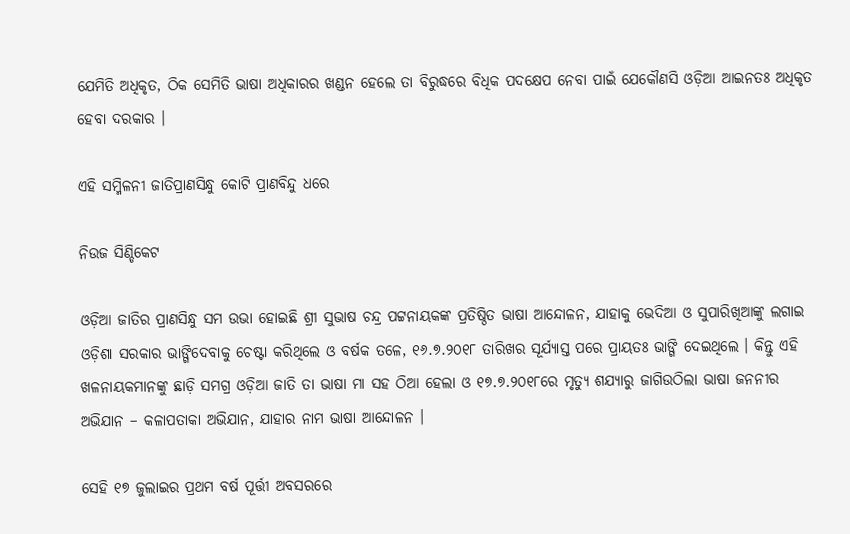ଯେମିତି ଅଧିକୃତ, ଠିକ ସେମିତି ଭାଷା ଅଧିକାରର ଖଣ୍ଡନ ହେଲେ ତା ବିରୁଦ୍ଧରେ ବିଧିକ ପଦକ୍ଷେପ ନେବା ପାଇଁ ଯେକୌଣସି ଓଡ଼ିଆ ଆଇନତଃ ଅଧିକୃତ ହେବା ଦରକାର ।

ଏହି ସମ୍ମିଳନୀ ଜାତିପ୍ରାଣସିନ୍ଧୁ କୋଟି ପ୍ରାଣବିନ୍ଦୁ ଧରେ

ନିଉଜ ସିଣ୍ଡିକେଟ

ଓଡ଼ିଆ ଜାତିର ପ୍ରାଣସିନ୍ଧୁ ସମ ଉଭା ହୋଇଛି ଶ୍ରୀ ସୁଭାଷ ଚନ୍ଦ୍ର ପଟ୍ଟନାୟକଙ୍କ ପ୍ରତିଷ୍ଠିତ ଭାଷା ଆନ୍ଦୋଳନ, ଯାହାକୁ ଭେଦିଆ ଓ ସୁପାରିଖିଆଙ୍କୁ ଲଗାଇ ଓଡ଼ିଶା ସରକାର ଭାଙ୍ଗିଦେବାକୁ ଚେଷ୍ଟା କରିଥିଲେ ଓ ବର୍ଷକ ତଳେ, ୧୬.୭.୨୦୧୮ ତାରିଖର ସୂର୍ଯ୍ୟାସ୍ତ ପରେ ପ୍ରାୟତଃ ଭାଙ୍ଗି ଦେଇଥିଲେ । କିନ୍ତୁ ଏହି ଖଳନାୟକମାନଙ୍କୁ ଛାଡ଼ି ସମଗ୍ର ଓଡ଼ିଆ ଜାତି ତା ଭାଷା ମା ସହ ଠିଆ ହେଲା ଓ ୧୭.୭.୨୦୧୮ରେ ମୃତ୍ୟୁ ଶଯ୍ୟାରୁ ଜାଗିଉଠିଲା ଭାଷା ଜନନୀର ଅଭିଯାନ – କଳାପତାକା ଅଭିଯାନ, ଯାହାର ନାମ ଭାଷା ଆନ୍ଦୋଳନ ।

ସେହି ୧୭ ଜୁଲାଇର ପ୍ରଥମ ବର୍ଷ ପୂର୍ତ୍ତୀ ଅବସରରେ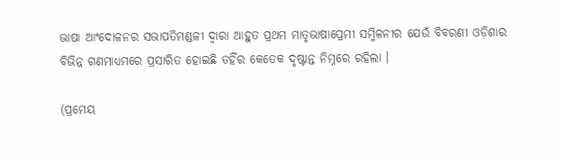ଭାଷା ଆଂଦୋଳନର ସଭାପତିମଣ୍ଡଳୀ ଦ୍ଵାରା ଆହୁତ ପ୍ରଥମ ମାତୃଭାଷାପ୍ରେମୀ ସମ୍ମିଳନୀର ଯେଉଁ ବିବରଣୀ ଓଡ଼ିଶାର ବିଭିନ୍ନ ଗଣମାଧ୍ୟମରେ ପ୍ରସାରିତ ହୋଇଛି ତହିଁର କେତେକ ଦୃଷ୍ଟାନ୍ତ ନିମ୍ନରେ ରହିଲା ।

(ପ୍ରମେୟ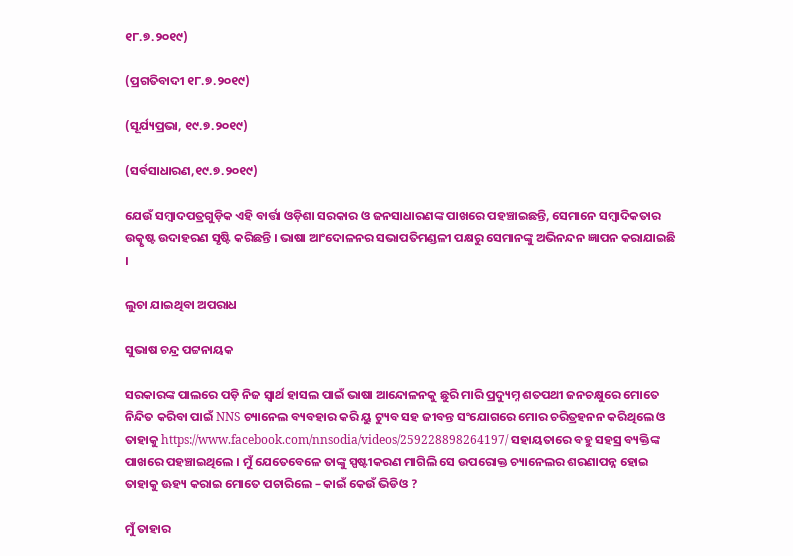୧୮.୭.୨୦୧୯)

(ପ୍ରଗତିବାଦୀ ୧୮.୭.୨୦୧୯)

(ସୂର୍ଯ୍ୟପ୍ରଭା, ୧୯.୭.୨୦୧୯)

(ସର୍ବସାଧାରଣ,୧୯.୭.୨୦୧୯)

ଯେଉଁ ସମ୍ବାଦପତ୍ରଗୁଡ଼ିକ ଏହି ବାର୍ତ୍ତା ଓଡ଼ିଶା ସରକାର ଓ ଜନସାଧାରଣଙ୍କ ପାଖରେ ପହଞ୍ଚାଇଛନ୍ତି, ସେମାନେ ସମ୍ବାଦିକତାର ଉତ୍କୃଷ୍ଟ ଉଦାହରଣ ସୃଷ୍ଟି କରିଛନ୍ତି । ଭାଷା ଆଂଦୋଳନର ସଭାପତିମଣ୍ଡଳୀ ପକ୍ଷରୁ ସେମାନଙ୍କୁ ଅଭିନନ୍ଦନ ଜ୍ଞାପନ କରାଯାଇଛି ।

ଲୁଚା ଯାଇଥିବା ଅପରାଧ

ସୁଭାଷ ଚନ୍ଦ୍ର ପଟ୍ଟନାୟକ

ସରକାରଙ୍କ ପାଲରେ ପଡ଼ି ନିଜ ସ୍ଵାର୍ଥ ହାସଲ ପାଇଁ ଭାଷା ଆନ୍ଦୋଳନକୁ ଛୁରି ମାରି ପ୍ରଦ୍ୟୁମ୍ନ ଶତପଥୀ ଜନଚକ୍ଷୁରେ ମୋତେ ନିନ୍ଦିତ କରିବା ପାଇଁ NNS ଚ୍ୟାନେଲ ବ୍ୟବହାର କରି ୟୁ ଟ୍ୟୁବ ସହ ଜୀବନ୍ତ ସଂଯୋଗରେ ମୋର ଚରିତ୍ରହନନ କରିଥିଲେ ଓ ତାହାକୁ https://www.facebook.com/nnsodia/videos/259228898264197/ ସହାୟତାରେ ବହୁ ସହସ୍ର ବ୍ୟକ୍ତିଙ୍କ ପାଖରେ ପହଞ୍ଚାଇଥିଲେ । ମୁଁ ଯେତେବେଳେ ତାଙ୍କୁ ସ୍ପଷ୍ଟୀକରଣ ମାଗିଲି ସେ ଉପରୋକ୍ତ ଚ୍ୟାନେଲର ଶରଣାପନ୍ନ ହୋଇ ତାହାକୁ ଊହ୍ୟ କରାଇ ମୋତେ ପଚାରିଲେ – କାଇଁ କେଉଁ ଭିଡିଓ ?

ମୁଁ ତାହାର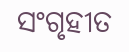ସଂଗୃହୀତ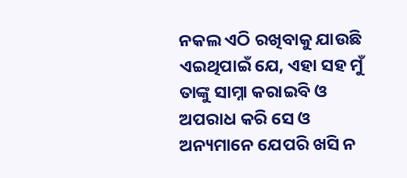ନକଲ ଏଠି ରଖିବାକୁ ଯାଉଛି ଏଇଥିପାଇଁ ଯେ, ଏହା ସହ ମୁଁ ତାଙ୍କୁ ସାମ୍ନା କରାଇବି ଓ ଅପରାଧ କରି ସେ ଓ ଅନ୍ୟମାନେ ଯେପରି ଖସି ନ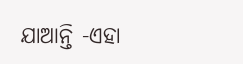ଯାଆନ୍ତି -ଏହା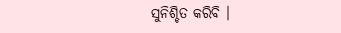ସୁନିଶ୍ଚିତ କରିବି ।